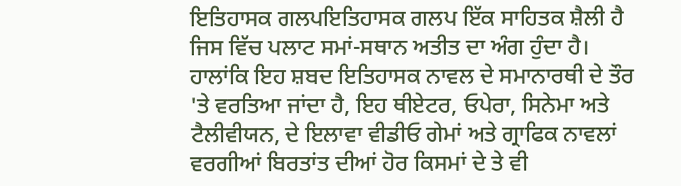ਇਤਿਹਾਸਕ ਗਲਪਇਤਿਹਾਸਕ ਗਲਪ ਇੱਕ ਸਾਹਿਤਕ ਸ਼ੈਲੀ ਹੈ ਜਿਸ ਵਿੱਚ ਪਲਾਟ ਸਮਾਂ-ਸਥਾਨ ਅਤੀਤ ਦਾ ਅੰਗ ਹੁੰਦਾ ਹੈ। ਹਾਲਾਂਕਿ ਇਹ ਸ਼ਬਦ ਇਤਿਹਾਸਕ ਨਾਵਲ ਦੇ ਸਮਾਨਾਰਥੀ ਦੇ ਤੌਰ 'ਤੇ ਵਰਤਿਆ ਜਾਂਦਾ ਹੈ, ਇਹ ਥੀਏਟਰ, ਓਪੇਰਾ, ਸਿਨੇਮਾ ਅਤੇ ਟੈਲੀਵੀਯਨ, ਦੇ ਇਲਾਵਾ ਵੀਡੀਓ ਗੇਮਾਂ ਅਤੇ ਗ੍ਰਾਫਿਕ ਨਾਵਲਾਂ ਵਰਗੀਆਂ ਬਿਰਤਾਂਤ ਦੀਆਂ ਹੋਰ ਕਿਸਮਾਂ ਦੇ ਤੇ ਵੀ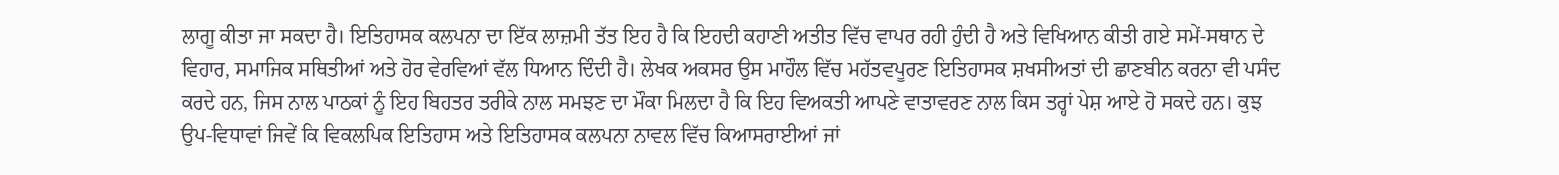ਲਾਗੂ ਕੀਤਾ ਜਾ ਸਕਦਾ ਹੈ। ਇਤਿਹਾਸਕ ਕਲਪਨਾ ਦਾ ਇੱਕ ਲਾਜ਼ਮੀ ਤੱਤ ਇਹ ਹੈ ਕਿ ਇਹਦੀ ਕਹਾਣੀ ਅਤੀਤ ਵਿੱਚ ਵਾਪਰ ਰਹੀ ਹੁੰਦੀ ਹੈ ਅਤੇ ਵਿਖਿਆਨ ਕੀਤੀ ਗਏ ਸਮੇਂ-ਸਥਾਨ ਦੇ ਵਿਹਾਰ, ਸਮਾਜਿਕ ਸਥਿਤੀਆਂ ਅਤੇ ਹੋਰ ਵੇਰਵਿਆਂ ਵੱਲ ਧਿਆਨ ਦਿੰਦੀ ਹੈ। ਲੇਖਕ ਅਕਸਰ ਉਸ ਮਾਹੌਲ ਵਿੱਚ ਮਹੱਤਵਪੂਰਣ ਇਤਿਹਾਸਕ ਸ਼ਖਸੀਅਤਾਂ ਦੀ ਛਾਣਬੀਨ ਕਰਨਾ ਵੀ ਪਸੰਦ ਕਰਦੇ ਹਨ, ਜਿਸ ਨਾਲ ਪਾਠਕਾਂ ਨੂੰ ਇਹ ਬਿਹਤਰ ਤਰੀਕੇ ਨਾਲ ਸਮਝਣ ਦਾ ਮੌਕਾ ਮਿਲਦਾ ਹੈ ਕਿ ਇਹ ਵਿਅਕਤੀ ਆਪਣੇ ਵਾਤਾਵਰਣ ਨਾਲ ਕਿਸ ਤਰ੍ਹਾਂ ਪੇਸ਼ ਆਏ ਹੋ ਸਕਦੇ ਹਨ। ਕੁਝ ਉਪ-ਵਿਧਾਵਾਂ ਜਿਵੇਂ ਕਿ ਵਿਕਲਪਿਕ ਇਤਿਹਾਸ ਅਤੇ ਇਤਿਹਾਸਕ ਕਲਪਨਾ ਨਾਵਲ ਵਿੱਚ ਕਿਆਸਰਾਈਆਂ ਜਾਂ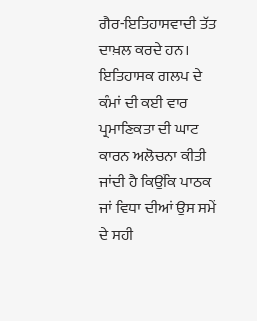ਗੈਰ-ਇਤਿਹਾਸਵਾਦੀ ਤੱਤ ਦਾਖ਼ਲ ਕਰਦੇ ਹਨ। ਇਤਿਹਾਸਕ ਗਲਪ ਦੇ ਕੰਮਾਂ ਦੀ ਕਈ ਵਾਰ ਪ੍ਰਮਾਣਿਕਤਾ ਦੀ ਘਾਟ ਕਾਰਨ ਅਲੋਚਨਾ ਕੀਤੀ ਜਾਂਦੀ ਹੈ ਕਿਉਂਕਿ ਪਾਠਕ ਜਾਂ ਵਿਧਾ ਦੀਆਂ ਉਸ ਸਮੇਂ ਦੇ ਸਹੀ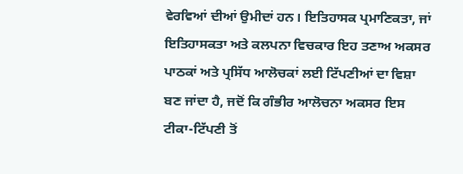ਵੇਰਵਿਆਂ ਦੀਆਂ ਉਮੀਦਾਂ ਹਨ। ਇਤਿਹਾਸਕ ਪ੍ਰਮਾਣਿਕਤਾ, ਜਾਂ ਇਤਿਹਾਸਕਤਾ ਅਤੇ ਕਲਪਨਾ ਵਿਚਕਾਰ ਇਹ ਤਣਾਅ ਅਕਸਰ ਪਾਠਕਾਂ ਅਤੇ ਪ੍ਰਸਿੱਧ ਆਲੋਚਕਾਂ ਲਈ ਟਿੱਪਣੀਆਂ ਦਾ ਵਿਸ਼ਾ ਬਣ ਜਾਂਦਾ ਹੈ, ਜਦੋਂ ਕਿ ਗੰਭੀਰ ਆਲੋਚਨਾ ਅਕਸਰ ਇਸ ਟੀਕਾ-ਟਿੱਪਣੀ ਤੋਂ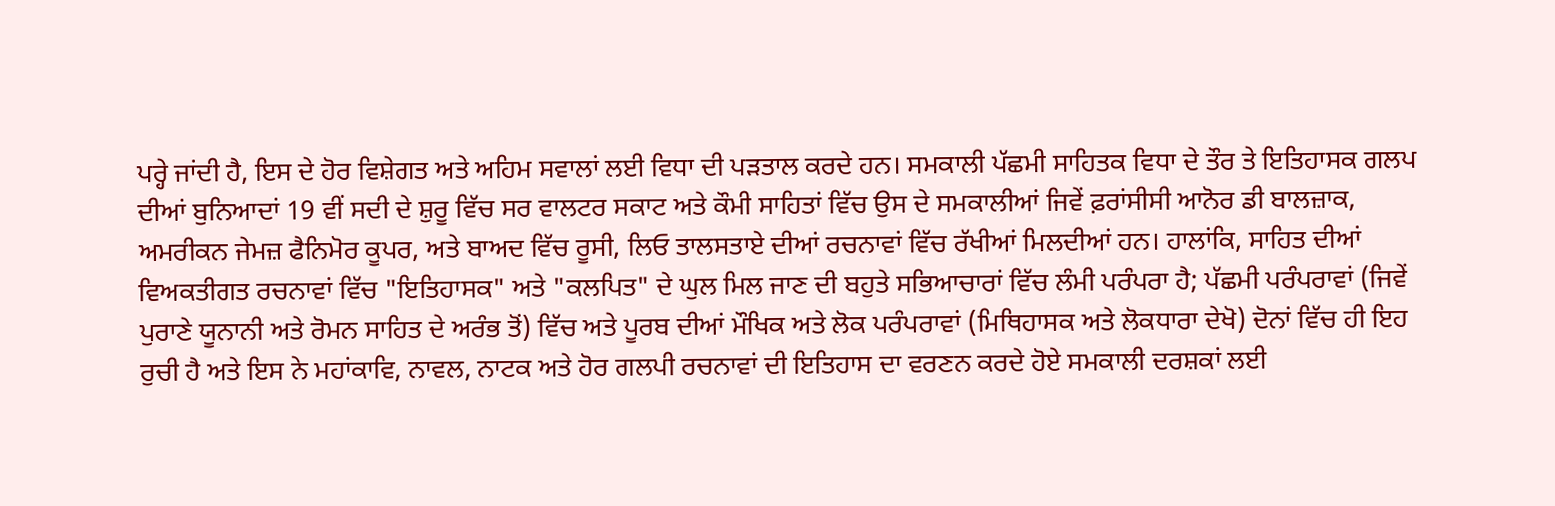ਪਰ੍ਹੇ ਜਾਂਦੀ ਹੈ, ਇਸ ਦੇ ਹੋਰ ਵਿਸ਼ੇਗਤ ਅਤੇ ਅਹਿਮ ਸਵਾਲਾਂ ਲਈ ਵਿਧਾ ਦੀ ਪੜਤਾਲ ਕਰਦੇ ਹਨ। ਸਮਕਾਲੀ ਪੱਛਮੀ ਸਾਹਿਤਕ ਵਿਧਾ ਦੇ ਤੌਰ ਤੇ ਇਤਿਹਾਸਕ ਗਲਪ ਦੀਆਂ ਬੁਨਿਆਦਾਂ 19 ਵੀਂ ਸਦੀ ਦੇ ਸ਼ੁਰੂ ਵਿੱਚ ਸਰ ਵਾਲਟਰ ਸਕਾਟ ਅਤੇ ਕੌਮੀ ਸਾਹਿਤਾਂ ਵਿੱਚ ਉਸ ਦੇ ਸਮਕਾਲੀਆਂ ਜਿਵੇਂ ਫ਼ਰਾਂਸੀਸੀ ਆਨੋਰ ਡੀ ਬਾਲਜ਼ਾਕ, ਅਮਰੀਕਨ ਜੇਮਜ਼ ਫੈਨਿਮੋਰ ਕੂਪਰ, ਅਤੇ ਬਾਅਦ ਵਿੱਚ ਰੂਸੀ, ਲਿਓ ਤਾਲਸਤਾਏ ਦੀਆਂ ਰਚਨਾਵਾਂ ਵਿੱਚ ਰੱਖੀਆਂ ਮਿਲਦੀਆਂ ਹਨ। ਹਾਲਾਂਕਿ, ਸਾਹਿਤ ਦੀਆਂ ਵਿਅਕਤੀਗਤ ਰਚਨਾਵਾਂ ਵਿੱਚ "ਇਤਿਹਾਸਕ" ਅਤੇ "ਕਲਪਿਤ" ਦੇ ਘੁਲ ਮਿਲ ਜਾਣ ਦੀ ਬਹੁਤੇ ਸਭਿਆਚਾਰਾਂ ਵਿੱਚ ਲੰਮੀ ਪਰੰਪਰਾ ਹੈ; ਪੱਛਮੀ ਪਰੰਪਰਾਵਾਂ (ਜਿਵੇਂ ਪੁਰਾਣੇ ਯੂਨਾਨੀ ਅਤੇ ਰੋਮਨ ਸਾਹਿਤ ਦੇ ਅਰੰਭ ਤੋਂ) ਵਿੱਚ ਅਤੇ ਪੂਰਬ ਦੀਆਂ ਮੌਖਿਕ ਅਤੇ ਲੋਕ ਪਰੰਪਰਾਵਾਂ (ਮਿਥਿਹਾਸਕ ਅਤੇ ਲੋਕਧਾਰਾ ਦੇਖੋ) ਦੋਨਾਂ ਵਿੱਚ ਹੀ ਇਹ ਰੁਚੀ ਹੈ ਅਤੇ ਇਸ ਨੇ ਮਹਾਂਕਾਵਿ, ਨਾਵਲ, ਨਾਟਕ ਅਤੇ ਹੋਰ ਗਲਪੀ ਰਚਨਾਵਾਂ ਦੀ ਇਤਿਹਾਸ ਦਾ ਵਰਣਨ ਕਰਦੇ ਹੋਏ ਸਮਕਾਲੀ ਦਰਸ਼ਕਾਂ ਲਈ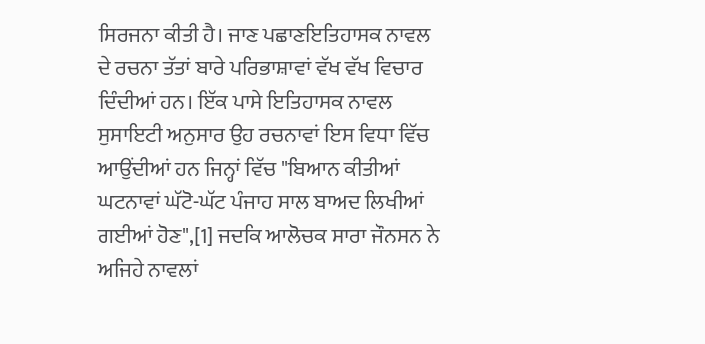ਸਿਰਜਨਾ ਕੀਤੀ ਹੈ। ਜਾਣ ਪਛਾਣਇਤਿਹਾਸਕ ਨਾਵਲ ਦੇ ਰਚਨਾ ਤੱਤਾਂ ਬਾਰੇ ਪਰਿਭਾਸ਼ਾਵਾਂ ਵੱਖ ਵੱਖ ਵਿਚਾਰ ਦਿੰਦੀਆਂ ਹਨ। ਇੱਕ ਪਾਸੇ ਇਤਿਹਾਸਕ ਨਾਵਲ ਸੁਸਾਇਟੀ ਅਨੁਸਾਰ ਉਹ ਰਚਨਾਵਾਂ ਇਸ ਵਿਧਾ ਵਿੱਚ ਆਉਂਦੀਆਂ ਹਨ ਜਿਨ੍ਹਾਂ ਵਿੱਚ "ਬਿਆਨ ਕੀਤੀਆਂ ਘਟਨਾਵਾਂ ਘੱਟੋ-ਘੱਟ ਪੰਜਾਹ ਸਾਲ ਬਾਅਦ ਲਿਖੀਆਂ ਗਈਆਂ ਹੋਣ",[1] ਜਦਕਿ ਆਲੋਚਕ ਸਾਰਾ ਜੌਨਸਨ ਨੇ ਅਜਿਹੇ ਨਾਵਲਾਂ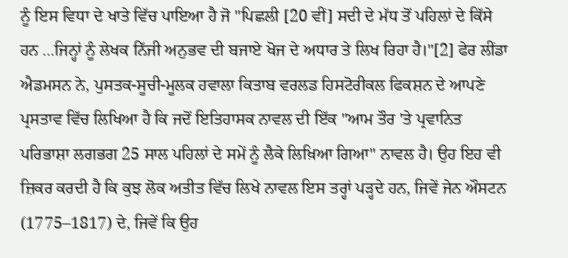ਨੂੰ ਇਸ ਵਿਧਾ ਦੇ ਖਾਤੇ ਵਿੱਚ ਪਾਇਆ ਹੈ ਜੋ "ਪਿਛਲੀ [20 ਵੀਂ] ਸਦੀ ਦੇ ਮੱਧ ਤੋਂ ਪਹਿਲਾਂ ਦੇ ਕਿੱਸੇ ਹਨ ...ਜਿਨ੍ਹਾਂ ਨੂੰ ਲੇਖਕ ਨਿੱਜੀ ਅਨੁਭਵ ਦੀ ਬਜਾਏ ਖੋਜ ਦੇ ਅਧਾਰ ਤੇ ਲਿਖ ਰਿਹਾ ਹੈ।"[2] ਫੇਰ ਲੀਂਡਾ ਐਡਮਸਨ ਨੇ, ਪੁਸਤਕ-ਸੂਚੀ-ਮੂਲਕ ਹਵਾਲਾ ਕਿਤਾਬ ਵਰਲਡ ਹਿਸਟੋਰੀਕਲ ਫਿਕਸ਼ਨ ਦੇ ਆਪਣੇ ਪ੍ਰਸਤਾਵ ਵਿੱਚ ਲਿਖਿਆ ਹੈ ਕਿ ਜਦੋਂ ਇਤਿਹਾਸਕ ਨਾਵਲ ਦੀ ਇੱਕ "ਆਮ ਤੌਰ 'ਤੇ ਪ੍ਰਵਾਨਿਤ ਪਰਿਭਾਸ਼ਾ ਲਗਭਗ 25 ਸਾਲ ਪਹਿਲਾਂ ਦੇ ਸਮੇਂ ਨੂੰ ਲੈਕੇ ਲਿਖ਼ਿਆ ਗਿਆ" ਨਾਵਲ ਹੈ। ਉਹ ਇਹ ਵੀ ਜ਼ਿਕਰ ਕਰਦੀ ਹੈ ਕਿ ਕੁਝ ਲੋਕ ਅਤੀਤ ਵਿੱਚ ਲਿਖੇ ਨਾਵਲ ਇਸ ਤਰ੍ਹਾਂ ਪੜ੍ਹਦੇ ਹਨ, ਜਿਵੇਂ ਜੇਨ ਔਸਟਨ (1775–1817) ਦੇ, ਜਿਵੇਂ ਕਿ ਉਹ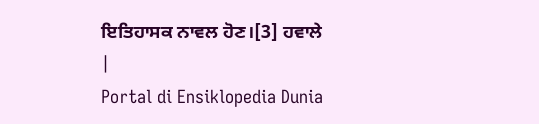ਇਤਿਹਾਸਕ ਨਾਵਲ ਹੋਣ।[3] ਹਵਾਲੇ
|
Portal di Ensiklopedia Dunia